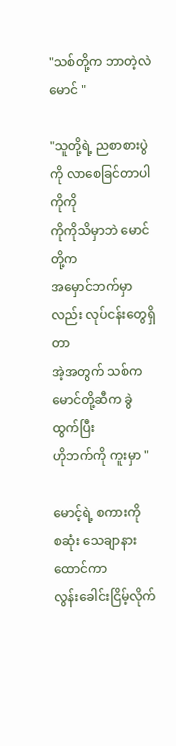"သစ်တို့က ဘာတဲ့လဲ မောင် "

"သူတို့ရဲ့ ညစာစားပွဲကို လာစေခြင်တာပါ
ကိုကို
ကိုကိုသိမှာဘဲ မောင်တို့က
အမှောင်ဘက်မှာလည်း လုပ်ငန်းတွေရှိတာ
အဲ့အတွက် သစ်က
မောင်တို့ဆီက ခွဲထွက်ပြီး
ဟိုဘက်ကို ကူးမှာ "

မောင့်ရဲ့ စကားကို
စဆုံး သေချာနားထောင်ကာ
လွန်းခေါင်းငြိမ့်လိုက်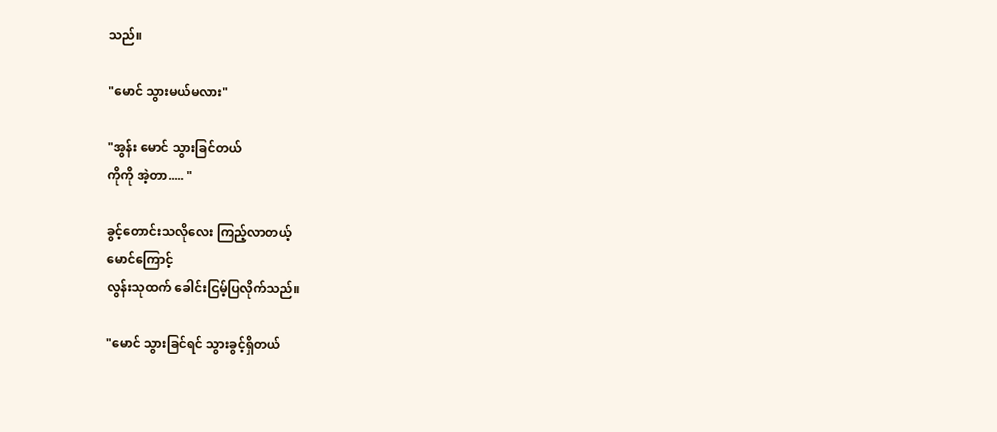သည်။

"မောင် သွားမယ်မလား"

"အွန်း မောင် သွားခြင်တယ်
ကိုကို အဲ့တာ..... "

ခွင့်တောင်းသလိုလေး ကြည့်လာတယ့်
မောင်ကြောင့်
လွန်းသုထက် ခေါင်းငြမ့်ပြလိုက်သည်။

"မောင် သွားခြင်ရင် သွားခွင့်ရှိတယ်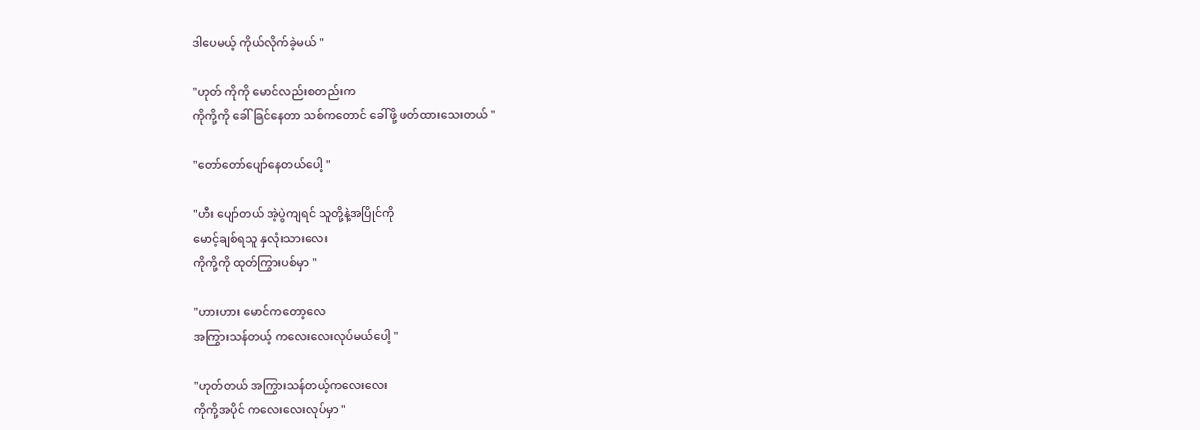ဒါပေမယ့် ကိုယ်လိုက်ခဲ့မယ် "

"ဟုတ် ကိုကို မောင်လည်းစတည်းက
ကိုကို့ကို ခေါ်ခြင်နေတာ သစ်ကတောင် ခေါ်ဖို့ ဖတ်ထားသေးတယ် "

"တော်တော်ပျော်နေတယ်ပေါ့ "

"ဟီး ပျော်တယ် အဲ့ပွဲကျရင် သူတို့နဲ့အပြိုင်ကို
မောင့်ချစ်ရသူ နှလုံးသားလေး
ကိုကို့ကို ထုတ်ကြွားပစ်မှာ "

"ဟားဟား မောင်ကတော့လေ
အကြွားသန်တယ့် ကလေးလေးလုပ်မယ်ပေါ့ "

"ဟုတ်တယ် အကြွားသန်တယ့်ကလေးလေး
ကိုကို့အပိုင် ကလေးလေးလုပ်မှာ "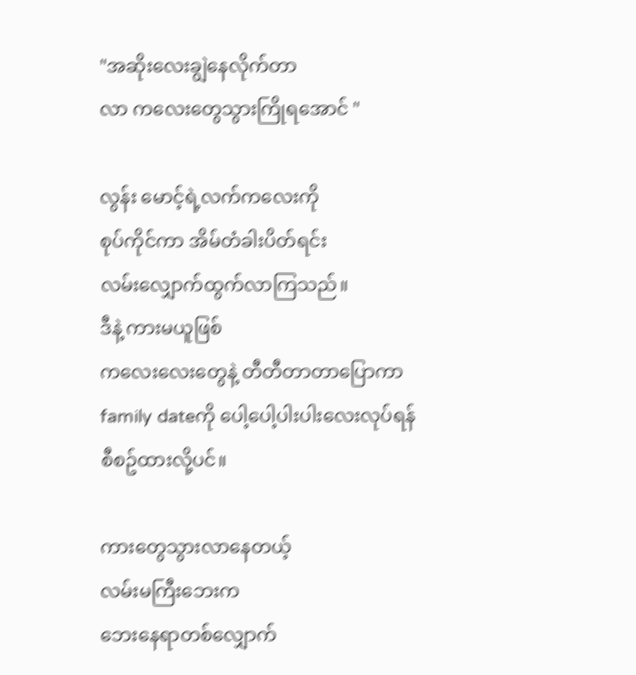"အဆိုးလေးချွဲနေလိုက်တာ
လာ ကလေးတွေသွားကြိုရအောင် "

လွန်း မောင့်ရဲ့လက်ကလေးကို
စုပ်ကိုင်ကာ အိမ်တံခါးပိတ်ရင်း
လမ်းလျှောက်ထွက်လာကြသည်။
ဒီနဲ့ ကားမယူဖြစ်
ကလေးလေးတွေနဲ့ တီတီတာတာပြောကာ
family dateကို ပေါ့ပေါ့ပါးပါးလေးလုပ်ရန်
စီစဥ်ထားလို့ပင်။

ကားတွေသွားလာနေတယ့်
လမ်းမကြီးဘေးက
ဘေးနေရာတစ်လျှောက်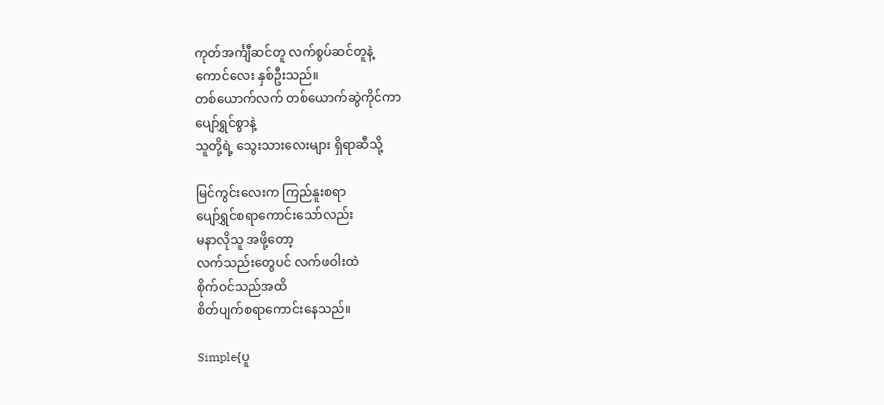ကုတ်အင်္ကျီဆင်တူ လက်စွပ်ဆင်တူနဲ့
ကောင်လေး နှစ်ဦးသည်။
တစ်ယောက်လက် တစ်ယောက်ဆွဲကိုင်ကာ
ပျော်ရွှင်စွာနဲ့
သူတို့ရဲ့ သွေးသားလေးများ ရှိရာဆီသို့

မြင်ကွင်းလေးက ကြည်နူးစရာ
ပျော်ရွှင်စရာကောင်းသော်လည်း
မနာလိုသူ အဖို့တော့
လက်သည်းတွေပင် လက်ဖဝါးထဲ
စိုက်ဝင်သည်အထိ
စိတ်ပျက်စရာကောင်းနေသည်။

Simple{ပူ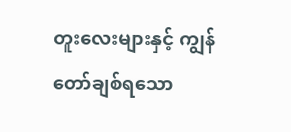တူးလေးများနှင့် ကျွန်တော်ချစ်ရသော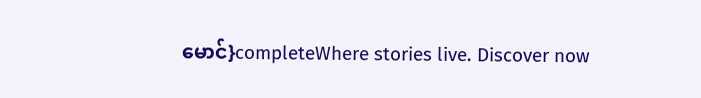မောင်}completeWhere stories live. Discover now